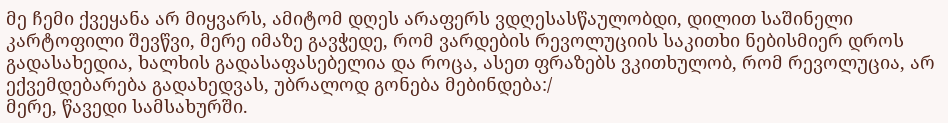მე ჩემი ქვეყანა არ მიყვარს, ამიტომ დღეს არაფერს ვდღესასწაულობდი, დილით საშინელი კარტოფილი შევწვი, მერე იმაზე გავჭედე, რომ ვარდების რევოლუციის საკითხი ნებისმიერ დროს გადასახედია, ხალხის გადასაფასებელია და როცა, ასეთ ფრაზებს ვკითხულობ, რომ რევოლუცია, არ ექვემდებარება გადახედვას, უბრალოდ გონება მებინდება:/
მერე, წავედი სამსახურში.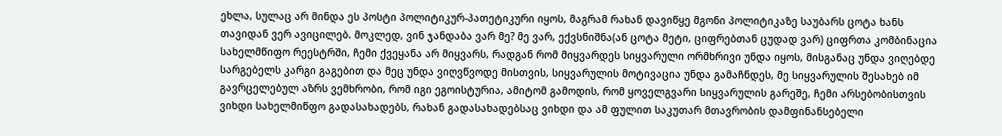ეხლა, სულაც არ მინდა ეს პოსტი პოლიტიკურ-პათეტიკური იყოს, მაგრამ რახან დავიწყე მგონი პოლიტიკაზე საუბარს ცოტა ხანს თავიდან ვერ ავიცილებ. მოკლედ, ვინ ჯანდაბა ვარ მე? მე ვარ, ექვსნიშნა(ან ცოტა მეტი, ციფრებთან ცუდად ვარ) ციფრთა კომბინაცია სახელმწიფო რეესტრში, ჩემი ქვეყანა არ მიყვარს, რადგან რომ მიყვარდეს სიყვარული ორმხრივი უნდა იყოს, მისგანაც უნდა ვიღებდე სარგებელს კარგი გაგებით და მეც უნდა ვიღვწვოდე მისთვის, სიყვარულის მოტივაცია უნდა გამაჩნდეს, მე სიყვარულის შესახებ იმ გავრცელებულ აზრს ვემხრობი, რომ იგი ეგოისტურია, ამიტომ გამოდის, რომ ყოველგვარი სიყვარულის გარეშე, ჩემი არსებობისთვის ვიხდი სახელმიწფო გადასახადებს, რახან გადასახადებსაც ვიხდი და ამ ფულით საკუთარ მთავრობის დამფინანსებელი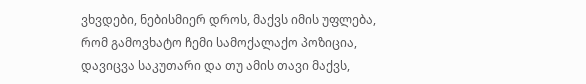ვხვდები, ნებისმიერ დროს, მაქვს იმის უფლება, რომ გამოვხატო ჩემი სამოქალაქო პოზიცია, დავიცვა საკუთარი და თუ ამის თავი მაქვს,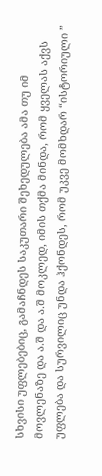სხვისი უფლებებიც, გამაჩნდეს საკუთარი შეხედულება ამა თუ იმ მოვლენაზე და ა.შ და ა.შ მოკლედ, იმის თქმა მინდა, რომ ყველას აქვს უფლება და სურვილიც უნდა ჰქონდეს, რომ უკვე მომხდარ “ისტორიული ”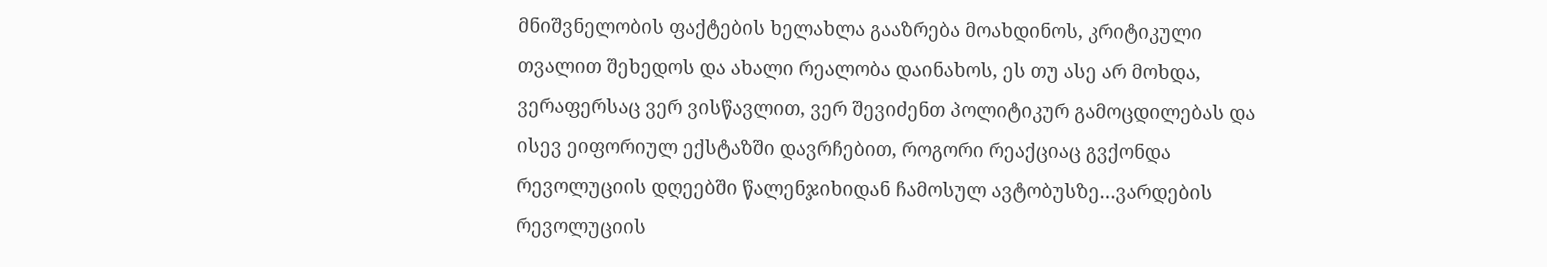მნიშვნელობის ფაქტების ხელახლა გააზრება მოახდინოს, კრიტიკული თვალით შეხედოს და ახალი რეალობა დაინახოს, ეს თუ ასე არ მოხდა, ვერაფერსაც ვერ ვისწავლით, ვერ შევიძენთ პოლიტიკურ გამოცდილებას და ისევ ეიფორიულ ექსტაზში დავრჩებით, როგორი რეაქციაც გვქონდა რევოლუციის დღეებში წალენჯიხიდან ჩამოსულ ავტობუსზე…ვარდების რევოლუციის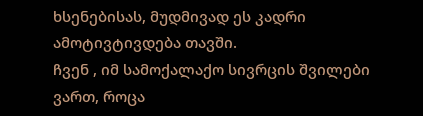ხსენებისას, მუდმივად ეს კადრი ამოტივტივდება თავში.
ჩვენ , იმ სამოქალაქო სივრცის შვილები ვართ, როცა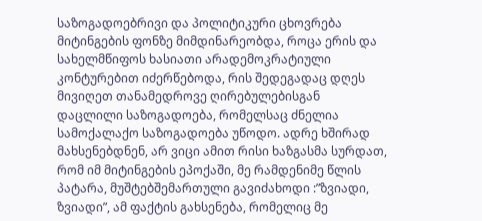საზოგადოებრივი და პოლიტიკური ცხოვრება მიტინგების ფონზე მიმდინარეობდა, როცა ერის და სახელმწიფოს ხასიათი არადემოკრატიული კონტურებით იძერწებოდა, რის შედეგადაც დღეს მივიღეთ თანამედროვე ღირებულებისგან დაცლილი საზოგადოება, რომელსაც ძნელია სამოქალაქო საზოგადოება უწოდო. ადრე ხშირად მახსენებდნენ, არ ვიცი ამით რისი ხაზგასმა სურდათ, რომ იმ მიტინგების ეპოქაში, მე რამდენიმე წლის პატარა, მუშტებშემართული გავიძახოდი :”ზვიადი, ზვიადი”, ამ ფაქტის გახსენება, რომელიც მე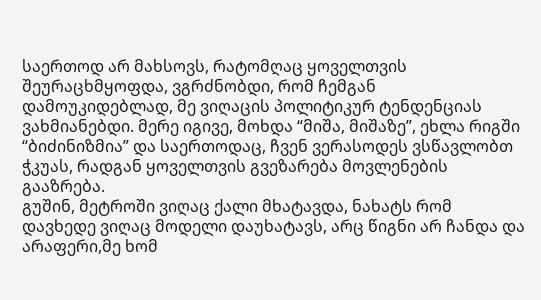საერთოდ არ მახსოვს, რატომღაც ყოველთვის შეურაცხმყოფდა, ვგრძნობდი, რომ ჩემგან დამოუკიდებლად, მე ვიღაცის პოლიტიკურ ტენდენციას ვახმიანებდი. მერე იგივე, მოხდა “მიშა, მიშაზე”, ეხლა რიგში “ბიძინიზმია” და საერთოდაც, ჩვენ ვერასოდეს ვსწავლობთ ჭკუას, რადგან ყოველთვის გვეზარება მოვლენების გააზრება.
გუშინ, მეტროში ვიღაც ქალი მხატავდა, ნახატს რომ დავხედე ვიღაც მოდელი დაუხატავს, არც წიგნი არ ჩანდა და არაფერი,მე ხომ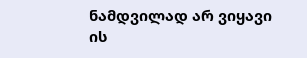ნამდვილად არ ვიყავი ის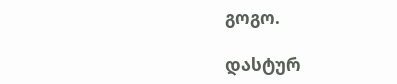გოგო.

დასტურ